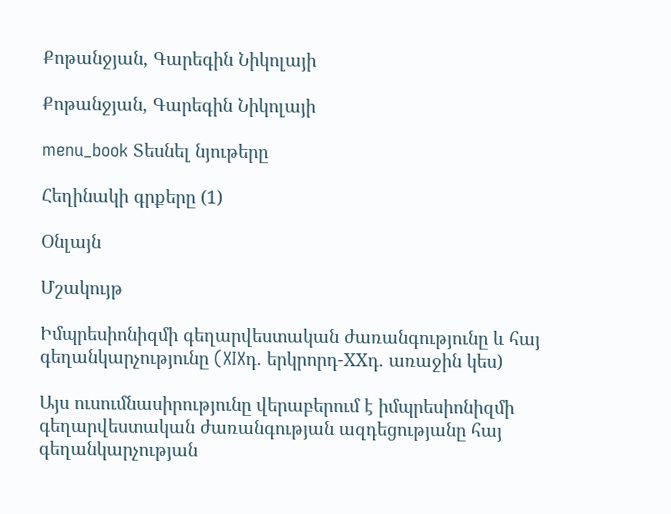Քոթանջյան, Գարեգին Նիկոլայի

Քոթանջյան, Գարեգին Նիկոլայի

menu_book Տեսնել նյութերը

Հեղինակի գրքերը (1)

Օնլայն

Մշակույթ

Իմպրեսիոնիզմի գեղարվեստական ժառանգությունը և հայ գեղանկարչությունը (XIXդ. երկրորդ-XXդ. առաջին կես)

Այս ուսումնասիրությունը վերաբերում է իմպրեսիոնիզմի գեղարվեստական ժառանգության ազդեցությանը հայ գեղանկարչության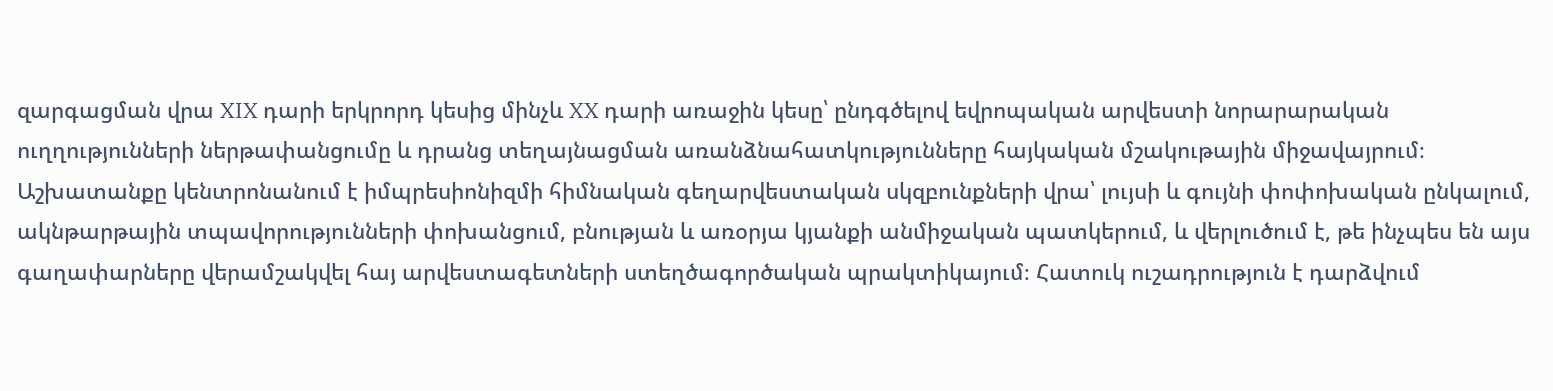զարգացման վրա XIX դարի երկրորդ կեսից մինչև XX դարի առաջին կեսը՝ ընդգծելով եվրոպական արվեստի նորարարական ուղղությունների ներթափանցումը և դրանց տեղայնացման առանձնահատկությունները հայկական մշակութային միջավայրում։ Աշխատանքը կենտրոնանում է իմպրեսիոնիզմի հիմնական գեղարվեստական սկզբունքների վրա՝ լույսի և գույնի փոփոխական ընկալում, ակնթարթային տպավորությունների փոխանցում, բնության և առօրյա կյանքի անմիջական պատկերում, և վերլուծում է, թե ինչպես են այս գաղափարները վերամշակվել հայ արվեստագետների ստեղծագործական պրակտիկայում։ Հատուկ ուշադրություն է դարձվում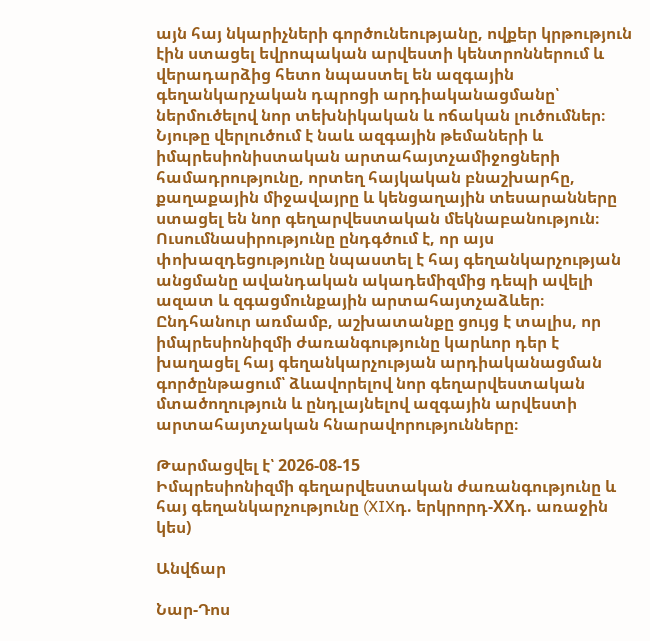այն հայ նկարիչների գործունեությանը, ովքեր կրթություն էին ստացել եվրոպական արվեստի կենտրոններում և վերադարձից հետո նպաստել են ազգային գեղանկարչական դպրոցի արդիականացմանը՝ ներմուծելով նոր տեխնիկական և ոճական լուծումներ։ Նյութը վերլուծում է նաև ազգային թեմաների և իմպրեսիոնիստական արտահայտչամիջոցների համադրությունը, որտեղ հայկական բնաշխարհը, քաղաքային միջավայրը և կենցաղային տեսարանները ստացել են նոր գեղարվեստական մեկնաբանություն։ Ուսումնասիրությունը ընդգծում է, որ այս փոխազդեցությունը նպաստել է հայ գեղանկարչության անցմանը ավանդական ակադեմիզմից դեպի ավելի ազատ և զգացմունքային արտահայտչաձևեր։ Ընդհանուր առմամբ, աշխատանքը ցույց է տալիս, որ իմպրեսիոնիզմի ժառանգությունը կարևոր դեր է խաղացել հայ գեղանկարչության արդիականացման գործընթացում՝ ձևավորելով նոր գեղարվեստական մտածողություն և ընդլայնելով ազգային արվեստի արտահայտչական հնարավորությունները։

Թարմացվել է՝ 2026-08-15
Իմպրեսիոնիզմի գեղարվեստական ժառանգությունը և հայ գեղանկարչությունը (XIXդ. երկրորդ-XXդ. առաջին կես)

Անվճար

Նար-Դոս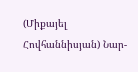(Միքայել Հովհաննիսյան) Նար-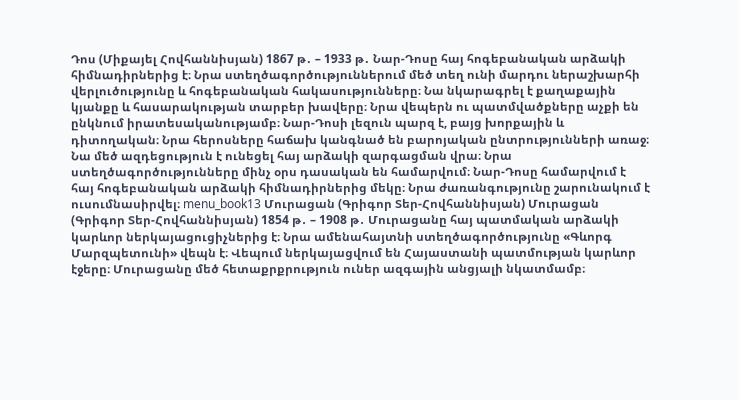Դոս (Միքայել Հովհաննիսյան) 1867 թ․ – 1933 թ․ Նար-Դոսը հայ հոգեբանական արձակի հիմնադիրներից է։ Նրա ստեղծագործություններում մեծ տեղ ունի մարդու ներաշխարհի վերլուծությունը և հոգեբանական հակասությունները։ Նա նկարագրել է քաղաքային կյանքը և հասարակության տարբեր խավերը։ Նրա վեպերն ու պատմվածքները աչքի են ընկնում իրատեսականությամբ։ Նար-Դոսի լեզուն պարզ է, բայց խորքային և դիտողական։ Նրա հերոսները հաճախ կանգնած են բարոյական ընտրությունների առաջ։ Նա մեծ ազդեցություն է ունեցել հայ արձակի զարգացման վրա։ Նրա ստեղծագործությունները մինչ օրս դասական են համարվում։ Նար-Դոսը համարվում է հայ հոգեբանական արձակի հիմնադիրներից մեկը։ Նրա ժառանգությունը շարունակում է ուսումնասիրվել։ menu_book13 Մուրացան (Գրիգոր Տեր-Հովհաննիսյան) Մուրացան (Գրիգոր Տեր-Հովհաննիսյան) 1854 թ․ – 1908 թ․ Մուրացանը հայ պատմական արձակի կարևոր ներկայացուցիչներից է։ Նրա ամենահայտնի ստեղծագործությունը «Գևորգ Մարզպետունի» վեպն է։ Վեպում ներկայացվում են Հայաստանի պատմության կարևոր էջերը։ Մուրացանը մեծ հետաքրքրություն ուներ ազգային անցյալի նկատմամբ։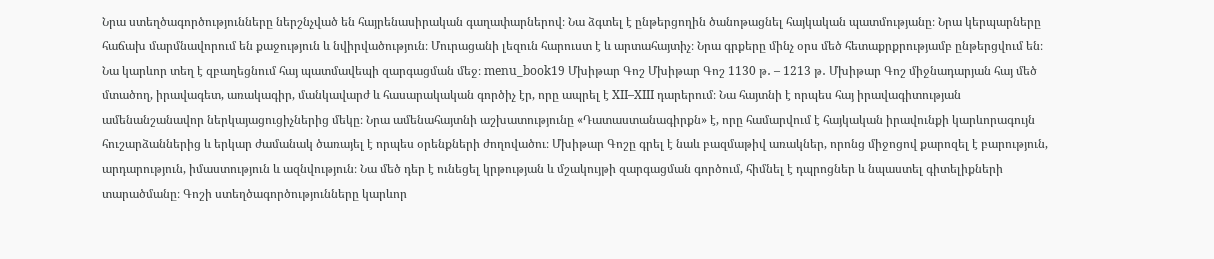Նրա ստեղծագործությունները ներշնչված են հայրենասիրական գաղափարներով։ Նա ձգտել է ընթերցողին ծանոթացնել հայկական պատմությանը։ Նրա կերպարները հաճախ մարմնավորում են քաջություն և նվիրվածություն։ Մուրացանի լեզուն հարուստ է և արտահայտիչ։ Նրա գրքերը մինչ օրս մեծ հետաքրքրությամբ ընթերցվում են։ Նա կարևոր տեղ է զբաղեցնում հայ պատմավեպի զարգացման մեջ։ menu_book19 Մխիթար Գոշ Մխիթար Գոշ 1130 թ․ – 1213 թ․ Մխիթար Գոշ միջնադարյան հայ մեծ մտածող, իրավագետ, առակագիր, մանկավարժ և հասարակական գործիչ էր, որը ապրել է XII–XIII դարերում։ Նա հայտնի է որպես հայ իրավագիտության ամենանշանավոր ներկայացուցիչներից մեկը։ Նրա ամենահայտնի աշխատությունը «Դատաստանագիրքն» է, որը համարվում է հայկական իրավունքի կարևորագույն հուշարձաններից և երկար ժամանակ ծառայել է որպես օրենքների ժողովածու։ Մխիթար Գոշը գրել է նաև բազմաթիվ առակներ, որոնց միջոցով քարոզել է բարություն, արդարություն, իմաստություն և ազնվություն։ Նա մեծ դեր է ունեցել կրթության և մշակույթի զարգացման գործում, հիմնել է դպրոցներ և նպաստել գիտելիքների տարածմանը։ Գոշի ստեղծագործությունները կարևոր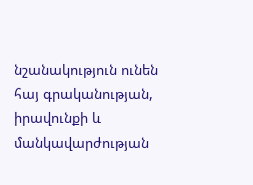նշանակություն ունեն հայ գրականության, իրավունքի և մանկավարժության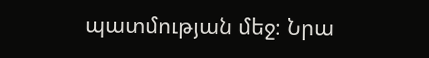պատմության մեջ։ Նրա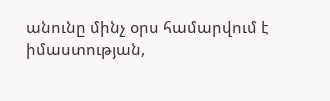անունը մինչ օրս համարվում է իմաստության,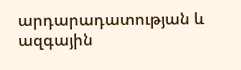արդարադատության և ազգային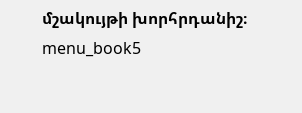մշակույթի խորհրդանիշ։ menu_book5